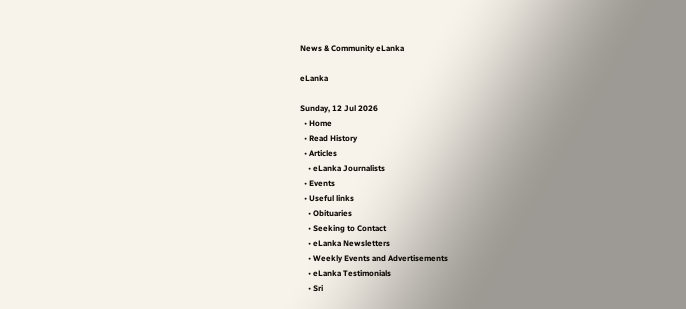News & Community eLanka

eLanka

Sunday, 12 Jul 2026
  • Home
  • Read History
  • Articles
    • eLanka Journalists
  • Events
  • Useful links
    • Obituaries
    • Seeking to Contact
    • eLanka Newsletters
    • Weekly Events and Advertisements
    • eLanka Testimonials
    • Sri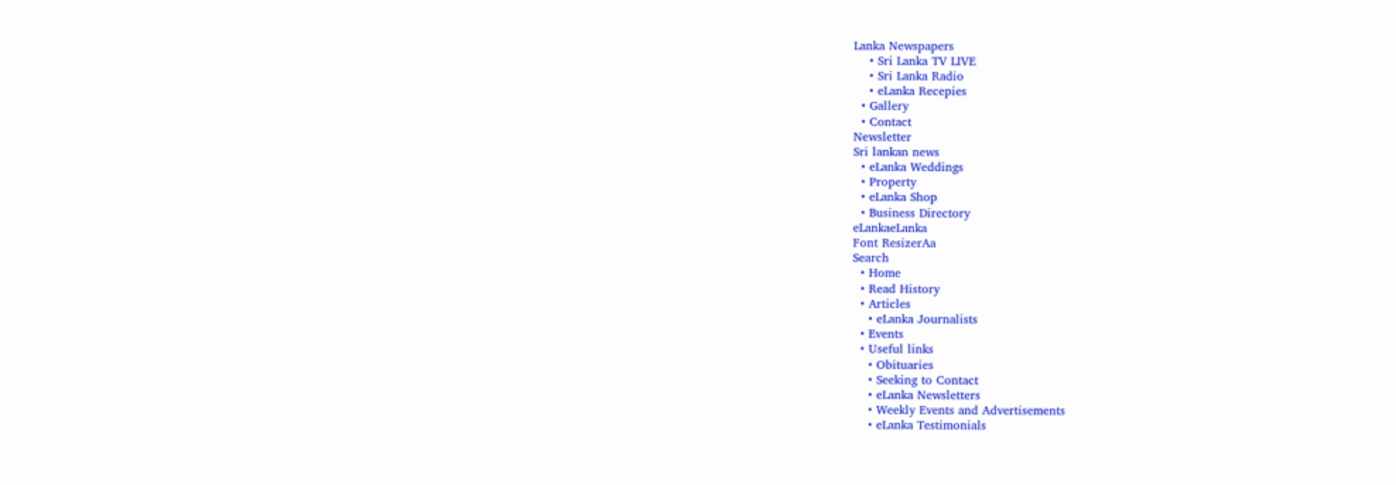Lanka Newspapers
    • Sri Lanka TV LIVE
    • Sri Lanka Radio
    • eLanka Recepies
  • Gallery
  • Contact
Newsletter
Sri lankan news
  • eLanka Weddings
  • Property
  • eLanka Shop
  • Business Directory
eLankaeLanka
Font ResizerAa
Search
  • Home
  • Read History
  • Articles
    • eLanka Journalists
  • Events
  • Useful links
    • Obituaries
    • Seeking to Contact
    • eLanka Newsletters
    • Weekly Events and Advertisements
    • eLanka Testimonials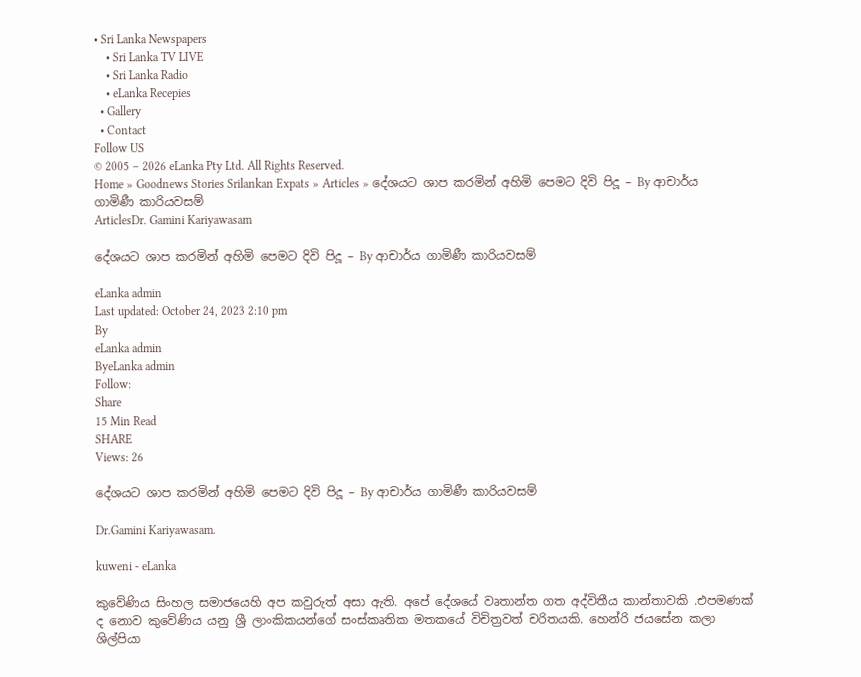• Sri Lanka Newspapers
    • Sri Lanka TV LIVE
    • Sri Lanka Radio
    • eLanka Recepies
  • Gallery
  • Contact
Follow US
© 2005 – 2026 eLanka Pty Ltd. All Rights Reserved.
Home » Goodnews Stories Srilankan Expats » Articles » දේශයට ශාප කරමින් අහිමි පෙමට දිවි පිදූ – By ආචාර්ය ගාමිණී කාරියවසම්
ArticlesDr. Gamini Kariyawasam

දේශයට ශාප කරමින් අහිමි පෙමට දිවි පිදූ – By ආචාර්ය ගාමිණී කාරියවසම්

eLanka admin
Last updated: October 24, 2023 2:10 pm
By
eLanka admin
ByeLanka admin
Follow:
Share
15 Min Read
SHARE
Views: 26

දේශයට ශාප කරමින් අහිමි පෙමට දිවි පිදූ – By ආචාර්ය ගාමිණී කාරියවසම්

Dr.Gamini Kariyawasam.

kuweni - eLanka

කුවේණිය සිංහල සමාජයෙහි අප කවුරුත් අසා ඇති. අපේ දේශයේ වෘතාන්ත ගත අද්විතීය කාන්තාවකි .එපමණක් ද නොව කුවේණිය යනු ශ්‍රී ලාංකිකයන්ගේ සංස්කෘතික මතකයේ විචිත්‍රවත් චරිතයකි. හෙන්රි ජයසේන කලා ශිල්පියා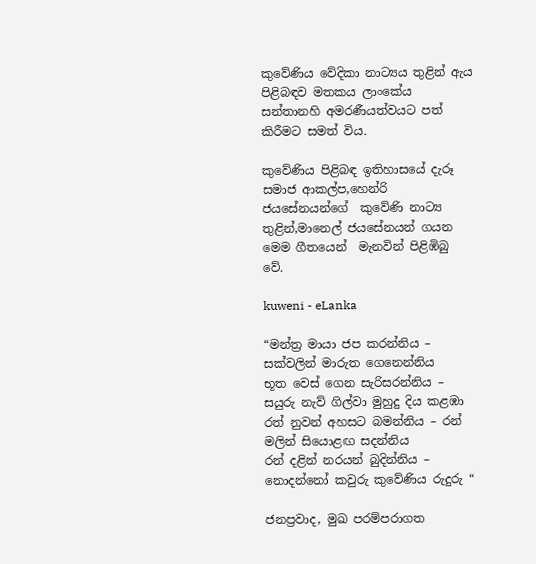කුවේණිය වේදිකා නාට්‍යය තුළින් ඇය පිළිබඳව මතකය ලාංකේය සන්තානහි අමරණීයත්වයට පත් කිරීමට සමත් විය.

කුවේණිය පිළිබඳ ඉතිහාසයේ දැරූ සමාජ ආකල්ප,හෙන්රි ජයසේනයන්ගේ  කුවේණි නාට්‍ය තුළින්,මානෙල් ජයසේනයන් ගයන මෙම ගීතයෙන්  මැනවින් පිළිඹිබු වේ.

kuweni - eLanka

“මන්ත්‍ර මායා ජප කරන්නිය – සක්වලින් මාරුත ගෙනෙන්නිය
භූත වෙස් ගෙන සැරිසරන්නිය – සයුරු නැව් ගිල්වා මුහුදු දිය කළඹා
රත් නුවන් අහසට බමන්නිය – රන් මලින් සියොළඟ සදන්නිය
රන් දළින් නරයන් බුදින්නිය – නොදන්නෝ කවුරු කුවේණිය රුදුරු “

ජනප්‍රවාද, මුඛ පරම්පරාගත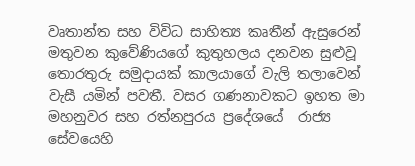වෘතාන්ත සහ විවිධ සාහිත්‍ය කෘතීන් ඇසුරෙන් මතුවන කුවේණියගේ කුතුහලය දනවන සුළුවූ තොරතුරු සමුද‌ායක් කාලයාගේ වැලි තලාවෙන් වැසී යමින් පවතී. වසර ගණනාවකට ඉහත මා මහනුවර සහ රත්නපුරය ප්‍රදේශයේ  රාජ්‍ය සේවයෙහි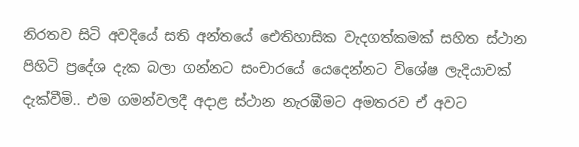නිරතව සිටි අවදියේ සති අන්තයේ ඓතිහාසික වැදගත්කමක් සහිත ස්ථාන පිහිටි ප්‍රදේශ දැක බලා ගන්නට සංචාරයේ යෙදෙන්නට විශේෂ ලැදියාවක් දැක්වීමි.. එම ගමන්වලදී අද‌ාළ ස්ථාන නැරඹීමට අමතරව ඒ අවට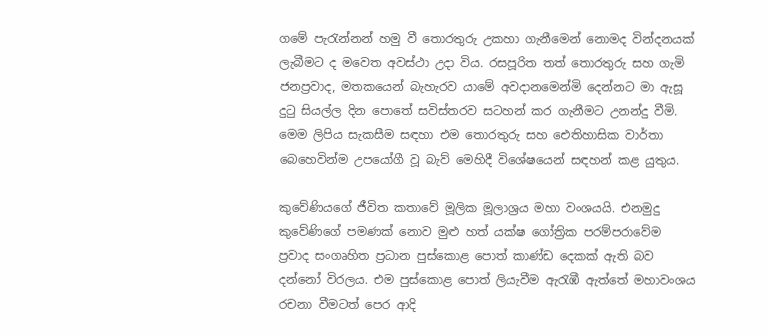ගමේ පැරැන්නන් හමු වී තොරතුරු උකහා ගැනීමෙන් නොමද වින්දනයක් ලැබීමට ද මවෙත අවස්ථා උද‌ා විය. රසපූරිත තත් තොරතුරු සහ ගැමි ජනප්‍රවාද, මතකයෙන් බැහැරව යාමේ අවද‌ානමෙන්මි දෙන්නට මා ඇසූ දුටු සියල්ල දින පොතේ සවිස්තරව සටහන් කර ගැනීමට උනන්දු වීමි. මෙම ලිපිය සැකසීම සඳහා එම තොරතුරු සහ ඓතිහාසික වාර්තා බෙහෙවින්ම උපයෝගී වූ බැව් මෙහිදී විශේෂයෙන් සඳහන් කළ යුතුය.

කුවේණියගේ ජීවිත කතාවේ මූලික මූලාශ්‍රය මහා වංශයයි. එනමුදු කුවේණිගේ පමණක් නොව මුළු හත් යක්ෂ ගෝත්‍රික පරම්පරාවේම ප්‍රවාද සංගෘහිත ප්‍රධාන පුස්කොළ පොත් කාණ්ඩ දෙකක් ඇති බව දන්නෝ විරලය. එම පුස්කොළ පොත් ලියැවීම ඇරැඹී ඇත්තේ මහාවංශය රචනා වීමටත් පෙර ආදි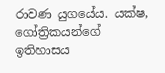රාවණ යුගයේය. යක්ෂ, ගෝත්‍රිකයන්ගේ ඉතිහාසය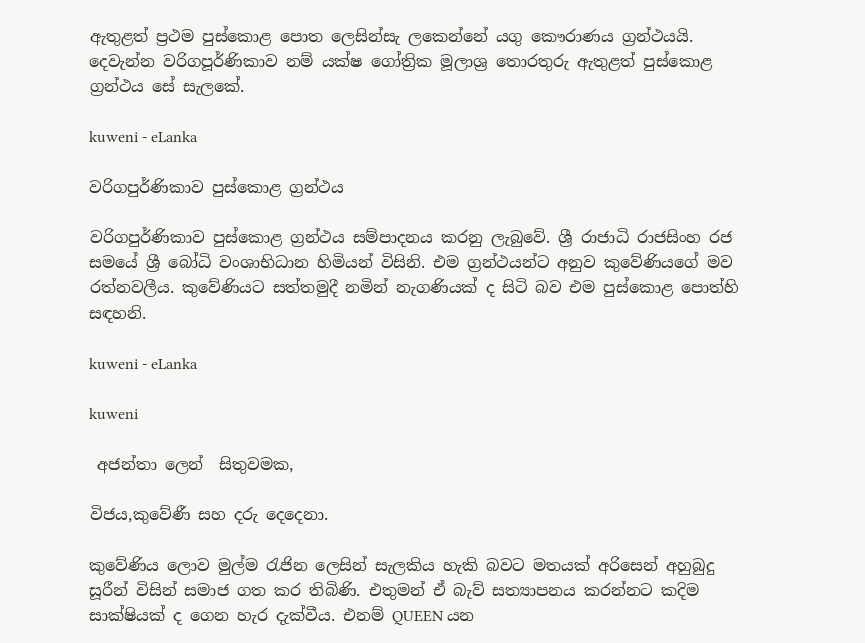ඇතුළත් ප්‍රථම පුස්කොළ පොත ලෙසින්සැ ලකෙන්නේ යගු කෞරාණය ග්‍රන්ථයයි. දෙවැන්න වරිගපූර්ණිකාව නම් යක්ෂ ගෝත්‍රික මූලාශ්‍ර තොරතුරු ඇතුළත් පුස්කොළ ග්‍රන්ථය සේ සැලකේ.

kuweni - eLanka

වරිගපුර්ණිකාව පුස්කොළ ග්‍රන්ථය

වරිගපුර්ණිකාව පුස්කොළ ග්‍රන්ථය සම්පාදනය කරනු ලැබුවේ. ශ්‍රී රාජාධි රාජසිංහ රජ සමයේ ශ්‍රී බෝධි වංශාභිධාන හිමියන් විසිනි. එම ග්‍රන්ථයන්ට අනුව කුවේණියගේ මව රත්නවලීය. කුවේණියට සත්තමුදී නමින් නැගණියක් ද සිටි බව එම පුස්කොළ පොත්හි සඳහනි.

kuweni - eLanka

kuweni

 අජන්තා ලෙන්  සිතුවමක,

විජය,කුවේණී සහ දරු දෙදෙනා.

කුවේණිය ලොව මුල්ම රැජින ලෙසින් සැලකිය හැකි බවට මතයක් අරිසෙන් අහුබුදු සූරීන් විසින් සමාජ ගත කර තිබිණි. එතුමන් ඒ බැව් සත්‍යාපනය කරන්නට කදිම සාක්ෂියක් ද ගෙන හැර දැක්වීය. එනම් QUEEN යන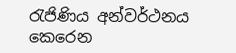රැජිණිය අන්වර්ථනය කෙරෙන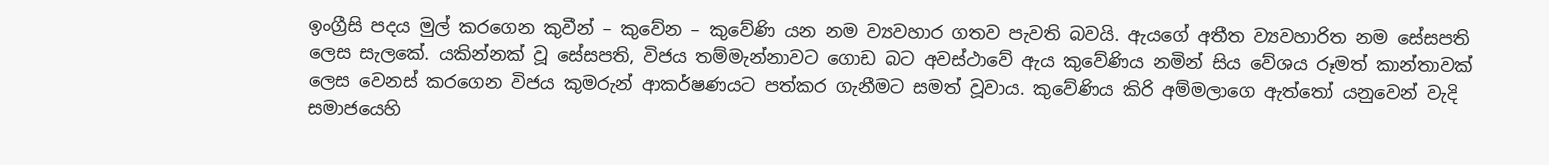ඉංග්‍රීසි පදය මුල් කරගෙන කුවීන් – කුවේන – කුවේණි යන නම ව්‍යවහාර ගතව පැවති බවයි. ඇයගේ අතීත ව්‍යවහාරිත නම සේසපති ලෙස සැලකේ. යකින්නක් වූ සේසපති, විජය තම්මැන්නාවට ගොඩ බට අවස්ථාවේ ඇය කුවේණිය නමින් සිය වේශය රූමත් කාන්තාවක් ලෙස වෙනස් කරගෙන විජය කුමරුන් ආකර්ෂණයට පත්කර ගැනීමට සමත් වූවාය. කුවේණිය කිරි අම්මලාගෙ ඇත්තෝ යනුවෙන් වැදි සමාජයෙහි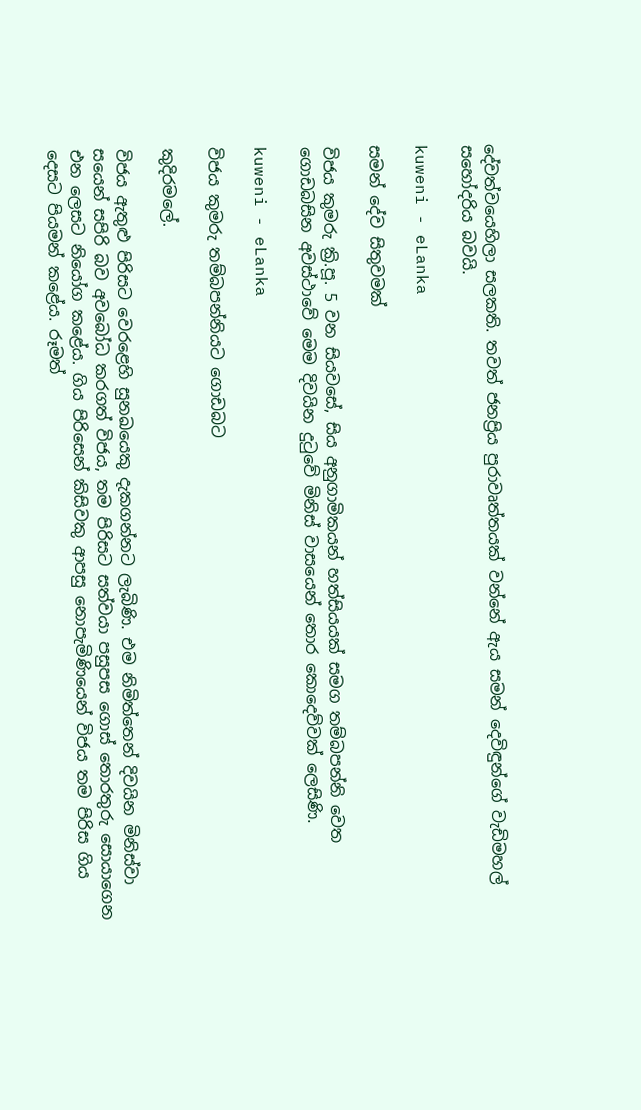දේවත්වයෙහිලා සලකති. තවත් ජනප්‍රිය පුරාවෘත්තයක් වන්නේ ඇය සමන් දෙවිඳුන්ගේ වැඩිමහල් සහෝදරිය බවයි.

kuweni - eLanka

සමන් දේව සිතුවමක්

විජය කුමරු ක්‍රි.පූ. 5 වන සියවසේ, සිය අනුගාමිකයන් හත්සියයක් සමග තම්බපන්නි වෙත ගොඩබසින අවස්ථාවේ මෙම දිවයින දුටුවේ මිනිස් වාසයෙන් තොර කොදෙව්වක් ලෙසිණි.

kuweni - eLanka

විජය කුමරු තම්බපන්නියට ගොඩබට

කුදිරමලේ.

විජය ඇතුළු පිරිසට වෙරළෙහි සුනඛයෙකු දැකගන්නට ලැබිණි. එම නිමිත්තෙන් දිවයින මිනිස්වා සයෙන් සපිරි බව අවබෝධ කරගත් විජය, තම පිරිසට සත්වයා පසුපස ගොස් තොරතුරු සොයාගෙන එන ලෙසට නියෝග කළේය. ගිය පිරිසෙන් කිසිවකු ආපසු නොපැමිණියෙන් විජය තම පිරිස ගිය දෙසට පියමන් කළේය. රූමත්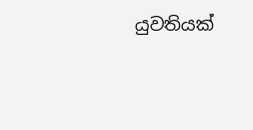යුවතියක්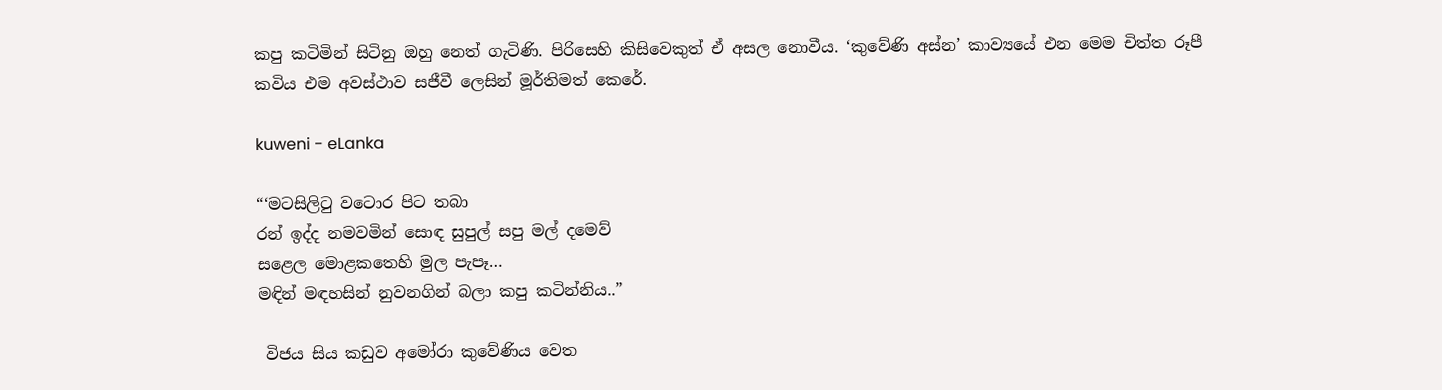කපු කටිමින් සිටිනු ඔහු නෙත් ගැටිණි. පිරිසෙහි කිසිවෙකුත් ඒ අසල නොවීය. ‘කුවේණි අස්න’ කාව්‍යයේ එන මෙම චිත්ත රූපී කවිය එම අවස්ථාව සජීවී ලෙසින් මූර්තිමත් කෙරේ.

kuweni - eLanka

“‘මටසිලිටු වටොර පිට තබා
රන් ඉද්ද නමවමින් සොඳ සුපුල් සපු මල් දමෙව්
සළෙල මොළකතෙහි මුල පැපෑ…
මඳින් මඳහසින් නුවනගින් බලා කපු කටින්නිය..”

 විජය සිය කඩුව අමෝරා කුවේණිය වෙත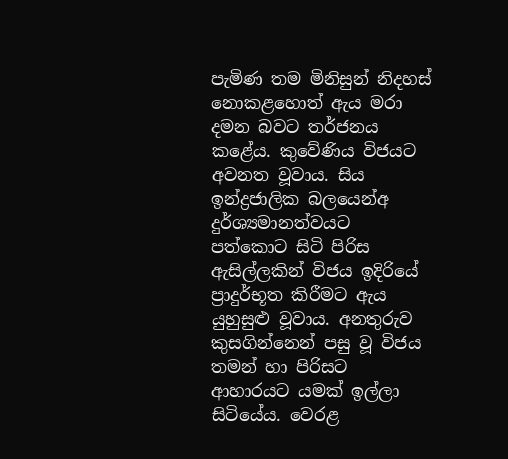පැමිණ තම මිනිසුන් නිදහස් නොකළහොත් ඇය මරා දමන බවට තර්ජනය කළේය. කුවේණිය විජයට අවනත වූවාය. සිය ඉන්ද්‍රජාලික බලයෙන්අ දුර්ශ්‍යමානත්වයට පත්කොට සිටි පිරිස ඇසිල්ලකින් විජය ඉදිරියේ ප්‍රාදුර්භූත කිරීමට ඇය යුහුසුළු වූවාය. අනතුරුව කුසගින්නෙන් පසු වූ විජය තමන් හා පිරිසට ආහාරයට යමක් ඉල්ලා සිටියේය. වෙරළ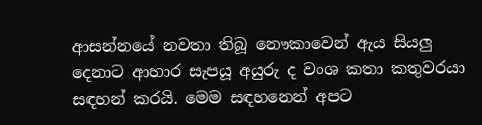ආසන්නයේ නවතා තිබූ නෞකාවෙන් ඇය සියලු දෙනාට ආහාර සැපයූ අයුරු ද වංශ කතා කතුවරයා සඳහන් කරයි. මෙම සඳහනෙන් අපට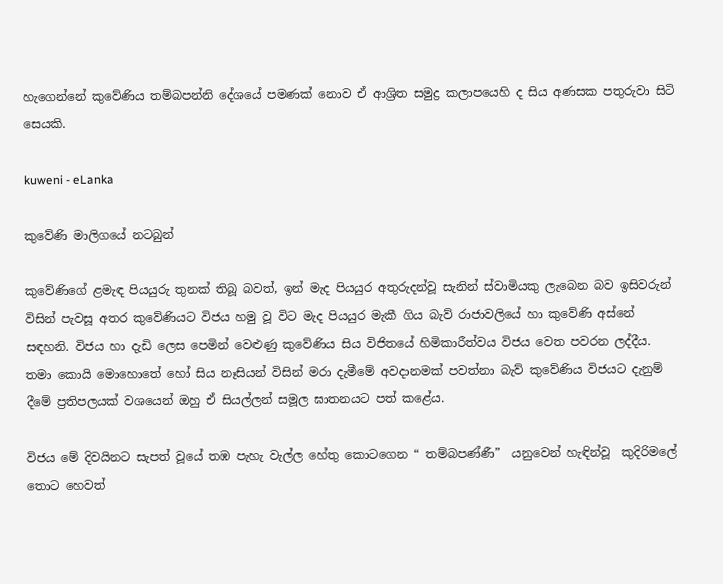හැගෙන්නේ කුවේණිය තම්බපන්නි දේශයේ පමණක් නොව ඒ ආශ්‍රිත සමුද්‍ර කලාපයෙහි ද සිය අණසක පතුරුවා සිටි සෙයකි.

kuweni - eLanka

කුවේණි මාලිගයේ නටබුන්

කුවේණිගේ ළමැඳ පියයුරු තුනක් තිබූ බවත්, ඉන් මැද පියයුර අතුරුදන්වූ සැනින් ස්වාමියකු ලැබෙන බව ඉසිවරුන් විසින් පැවසූ අතර කුවේණියට විජය හමු වූ විට මැද පියයුර මැකී ගිය බැව් රාජාවලියේ හා කුවේණි අස්නේ සඳහනි. විජය හා දැඩි ලෙස පෙමින් වෙළුණු කුවේණිය සිය විජිතයේ හිමිකාරීත්වය විජය වෙත පවරන ලද්දීය. තමා කොයි මොහොතේ හෝ සිය නෑසියන් විසින් මරා දැමීමේ අවද‌ානමක් පවත්නා බැව් කුවේණිය විජයට දැනුම් දීමේ ප්‍රතිපලයක් වශයෙන් ඔහු ඒ සියල්ලන් සමූල ඝාතනයට පත් කළේය.

විජය මේ දිවයිනට සැපත් වූයේ තඹ පැහැ වැල්ල හේතු කොටගෙන “ තම්බපණ්ණී”  යනුවෙන් හැඳින්වූ  කුදිරිමලේ තොට හෙවත්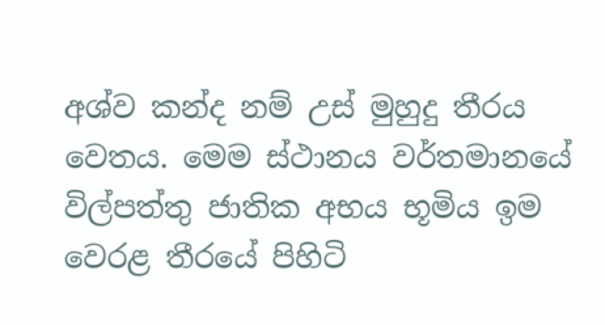අශ්ව කන්ද නම් උස් මුහුදු තීරය වෙතය. මෙම ස්ථානය වර්තමානයේ විල්පත්තු ජාතික අභය භූමිය ඉම වෙරළ තීරයේ පිහිටි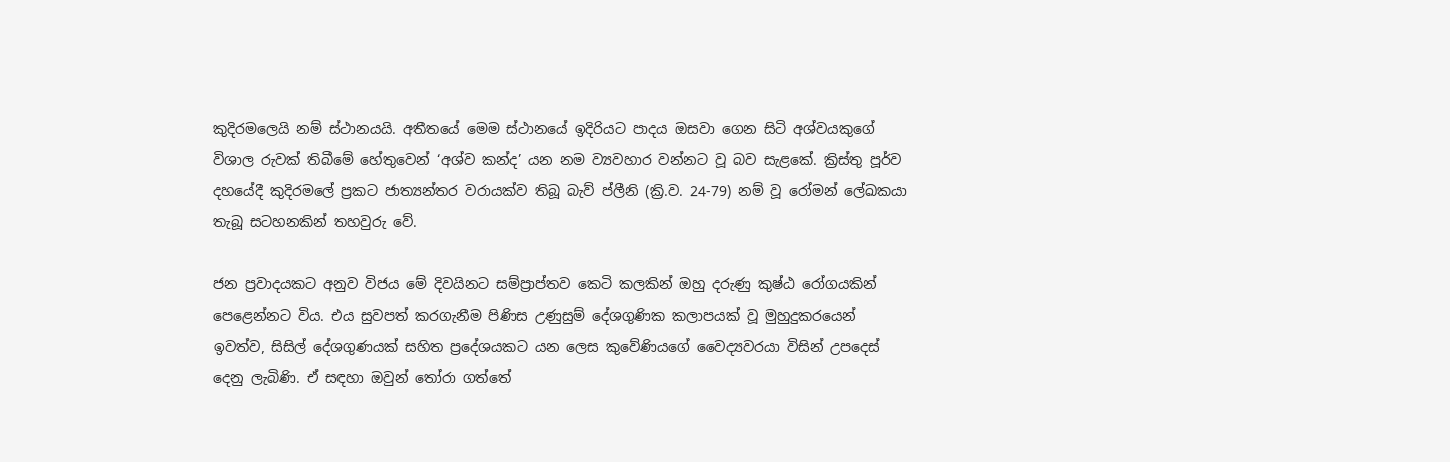කුදිරමලෙයි නම් ස්ථානයයි. අතීතයේ මෙම ස්ථානයේ ඉදිරියට පාදය ඔසවා ගෙන සිටි අශ්වයකුගේ විශාල රුවක් තිබීමේ හේතුවෙන් ‘අශ්ව කන්ද’ යන නම ව්‍යවහාර වන්නට වූ බව සැළකේ. ක්‍රිස්තු පූර්ව දහයේදී කුදිරමලේ ප්‍රකට ජාත්‍යන්තර වරායක්ව තිබූ බැව් ප්ලීනි (ක්‍රි.ව. 24-79) නම් වූ රෝමන් ලේඛකයා තැබූ සටහනකින් තහවුරු වේ.

ජන ප්‍රවාදයකට අනුව විජය මේ දිවයිනට සම්ප්‍රාප්තව කෙටි කලකින් ඔහු දරුණු කුෂ්ඨ රෝගයකින් පෙළෙන්නට විය. එය සුවපත් කරගැනීම පිණිස උණුසුම් දේශගුණික කලාපයක් වූ මුහුදුකරයෙන් ඉවත්ව, සිසිල් දේශගුණයක් සහිත ප්‍රදේශයකට යන ලෙස කුවේණියගේ වෛද්‍යවරයා විසින් උපදෙස් දෙනු ලැබිණි. ඒ සඳහා ඔවුන් තෝරා ගත්තේ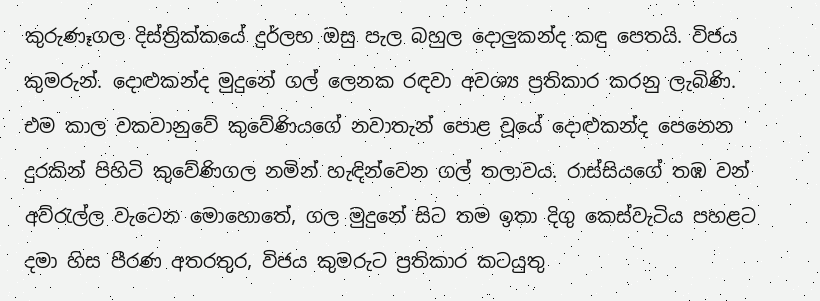කුරුණෑගල දිස්ත්‍රික්කයේ දුර්ලභ ඔසු පැල බහුල දොලුකන්ද කඳු පෙතයි. විජය කුමරුන්. දොළුකන්ද මුදුනේ ගල් ලෙනක රඳවා අවශ්‍ය ප්‍රතිකාර කරනු ලැබිණි. එම කාල වකවානුවේ කුවේණියගේ නවාතැන් පොළ වූයේ දොළුකන්ද පෙනෙන දුරකින් පිහිටි කුවේණිගල නමින් හැඳින්වෙන ගල් තලාවය. රාස්සියගේ තඹ වන් අව්රැල්ල වැටෙන මොහොතේ, ගල මුදුනේ සිට තම ඉතා දිගු කෙස්වැටිය පහළට දමා හිස පීරණ අතරතුර, විජය කුමරුට ප්‍රතිකාර කටයුතු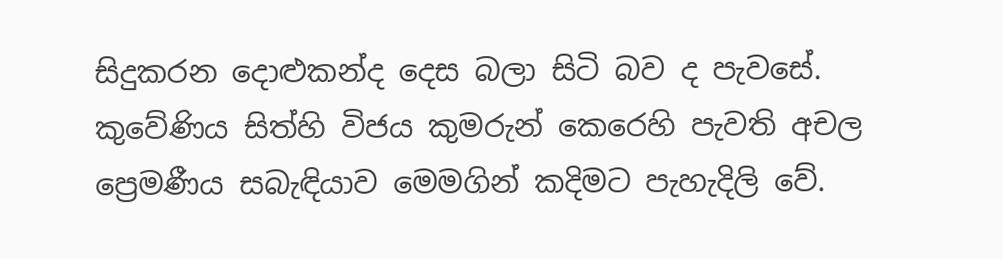සිදුකරන දොළුකන්ද දෙස බලා සිටි බව ද පැවසේ. කුවේණිය සිත්හි විජය කුමරුන් කෙරෙහි පැවති අචල ප්‍රෙමණීය සබැඳියාව මෙමගින් කදිමට පැහැදිලි වේ.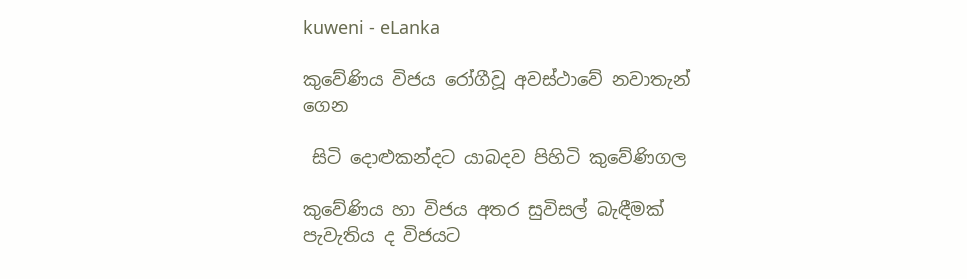kuweni - eLanka

කුවේණිය විජය රෝගීවූ අවස්ථාවේ නවාතැන් ගෙන

 සිටි දොළුකන්දට යාබදව පිහිටි කුවේණිගල

කුවේණිය හා විජය අතර සුවිසල් බැඳීමක් පැවැතිය ද විජයට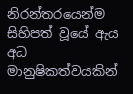නිරන්තරයෙන්ම සිහිපත් වූයේ ඇය අධ මානුෂිකත්වයකින්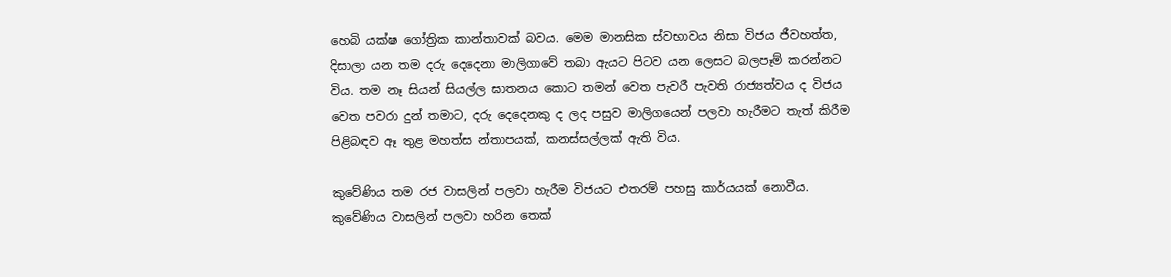හෙබි යක්ෂ ගෝත්‍රික කාන්තාවක් බවය. මෙම මානසික ස්වභාවය නිසා විජය ජීවහත්ත, දිසාලා යන තම දරු දෙදෙනා මාලිගාවේ තබා ඇයට පිටව යන ලෙසට බලපෑම් කරන්නට විය. තම නෑ සියන් සියල්ල ඝාතනය කොට තමන් වෙත පැවරී පැවති රාජ්‍යත්වය ද විජය වෙත පවරා දුන් තමාට, දරු දෙදෙනකු ද ලද පසුව මාලිගයෙන් පලවා හැරීමට තැත් කිරීම පිළිබඳව ඈ තුළ මහත්ස න්තාපයක්, කනස්සල්ලක් ඇති විය.

කුවේණිය තම රජ වාසලින් පලවා හැරීම විජයට එතරම් පහසු කාර්යයක් නොවීය. කුවේණිය වාසලින් පලවා හරින තෙක්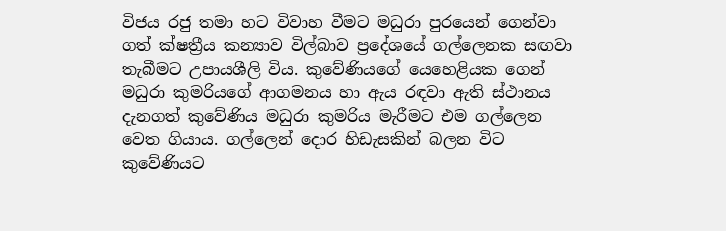විජය රජු තමා හට විවාහ වීමට මධුරා පුරයෙන් ගෙන්වා ගත් ක්ෂත්‍රීය කන්‍යාව විල්බාව ප්‍රදේශයේ ගල්ලෙනක සඟවා තැබීමට උපායශීලි විය. කුවේණියගේ යෙහෙළියක ගෙන් මධුරා කුමරියගේ ආගමනය හා ඇය රඳවා ඇති ස්ථානය දැනගත් කුවේණිය මධුරා කුමරිය මැරීමට එම ගල්ලෙන වෙත ගියාය. ගල්ලෙන් දොර හිඩැසකින් බලන විට කුවේණියට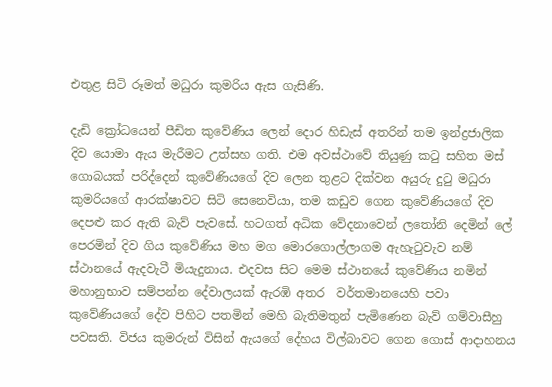එතුළ සිටි රූමත් මධුරා කුමරිය ඇස ගැසිණි.

දැඩි ක්‍රෝධයෙන් පීඩිත කුවේණිය ලෙන් දොර හිඩැස් අතරින් තම ඉන්ද්‍රජාලික දිව යොමා ඇය මැරීමට උත්සහ ගති. එම අවස්ථාවේ තියුණු කටු සහිත මස් ගොබයක් පරිද්දෙන් කුවේණියගේ දිව ලෙන තුළට දික්වන අයුරු දුටු මධුරා කුමරියගේ ආරක්ෂාවට සිටි සෙනෙවියා, තම කඩුව ගෙන කුවේණියගේ දිව දෙපළු කර ඇති බැව් පැවසේ. හටගත් අධික වේදනාවෙන් ලතෝනි දෙමින් ලේ පෙරමින් දිව ගිය කුවේණිය මහ මග මොරගොල්ලාගම ඇහැටුවැව නම් ස්ථානයේ ඇදවැටී මියැදුනාය. එදවස සිට මෙම ස්ථානයේ කුවේණිය නමින් මහානුභාව සම්පන්න දේවාලයක් ඇරඹි අතර  වර්තමානයෙහි පවා කුවේණියගේ දේව පිහිට පතමින් මෙහි බැතිමතුන් පැමිණෙන බැව් ගම්වාසීහු පවසති. විජය කුමරුන් විසින් ඇයගේ දේහය විල්බාවට ගෙන ගොස් ආද‌ාහනය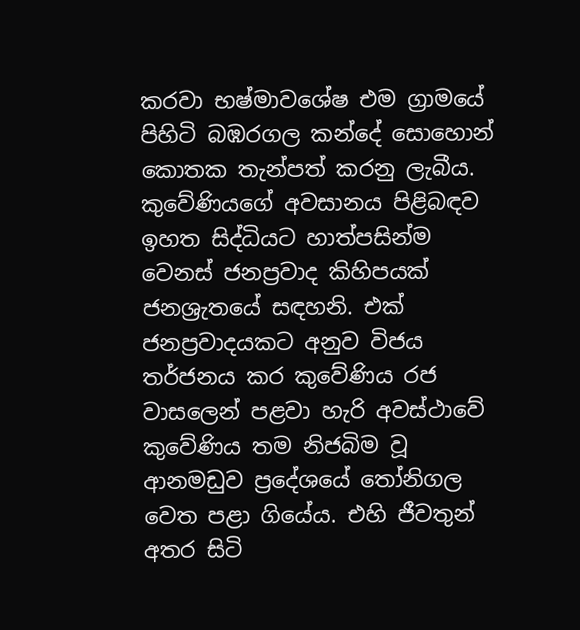කරවා භෂ්මාවශේෂ එම ග්‍රාමයේ  පිහිටි බඹරගල කන්දේ සොහොන් කොතක තැන්පත් කරනු ලැබීය.     කුවේණියගේ අවසානය පිළිබඳව ඉහත සිද්ධියට හාත්පසින්ම වෙනස් ජනප්‍රවාද කිහිපයක් ජනශ්‍රැතයේ සඳහනි. එක් ජනප්‍රවාදයකට අනුව විජය තර්ජනය කර කුවේණිය රජ වාසලෙන් පළවා හැරි අවස්ථාවේ කුවේණිය තම නිජබිම වූ ආනමඩුව ප්‍රදේශයේ තෝනිගල වෙත පළා ගියේය. එහි ජීවතුන් අතර සිටි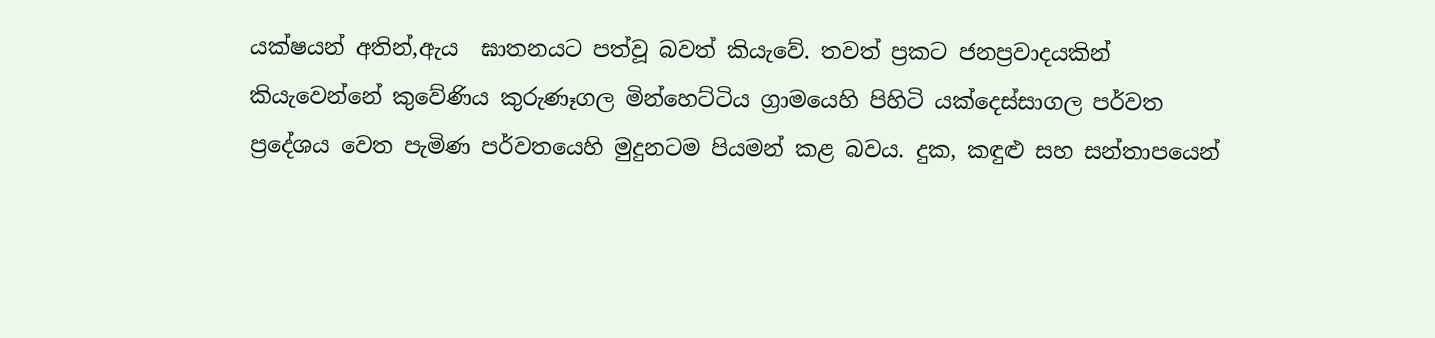යක්ෂයන් අතින්,ඇය  ඝාතනයට පත්වූ බවත් කියැවේ. තවත් ප්‍රකට ජනප්‍රවාදයකින් කියැවෙන්නේ කුවේණිය කුරුණෑගල මින්හෙට්ටිය ග්‍රාමයෙහි පිහිටි යක්දෙස්සාගල පර්වත ප්‍රදේශය වෙත පැමිණ පර්වතයෙහි මුදුනටම පියමන් කළ බවය. දුක, කඳුළු සහ සන්තාපයෙන්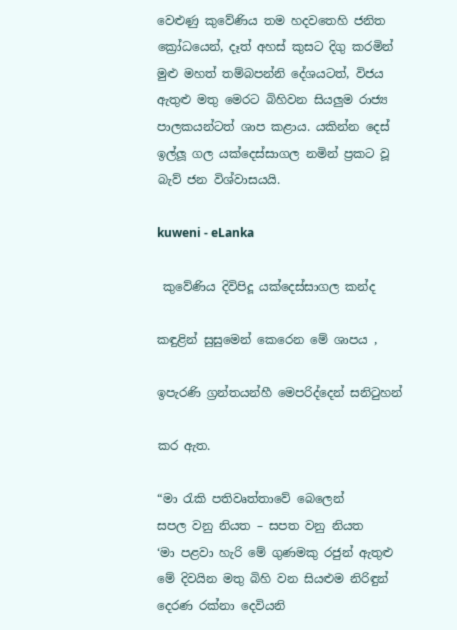වෙළුණු කුවේණිය තම හදවතෙහි ජනිත ක්‍රෝධයෙන්, දෑත් අහස් කුසට දිගු කරමින් මුළු මහත් තම්බපන්නි දේශයටත්, විජය ඇතුළු මතු මෙරට බිහිවන සියලුම රාජ්‍ය පාලකයන්ටත් ශාප කළාය. යකින්න දෙස් ඉල්ලූ ගල යක්දෙස්සාගල නමින් ප්‍රකට වූ බැව් ජන විශ්වාසයයි.

kuweni - eLanka

 කුවේණිය දිවිපිදූ යක්දෙස්සාගල කන්ද

කඳුළින් සුසුමෙන් කෙරෙන මේ ශාපය ,

ඉපැරණි ග්‍රන්තයන්හී මෙපරිද්දෙන් සනිටුහන්

කර ඇත.

“මා රැකි පතිවෘත්තාවේ බෙලෙන්
සපල වනු නියත – සපත වනු නියත
‘මා පළවා හැරි මේ ගුණමකු රජුන් ඇතුළු
මේ දිවයින මතු බිහි වන සියළුම නිරිඳුන්
දෙරණ රක්නා දෙවියනි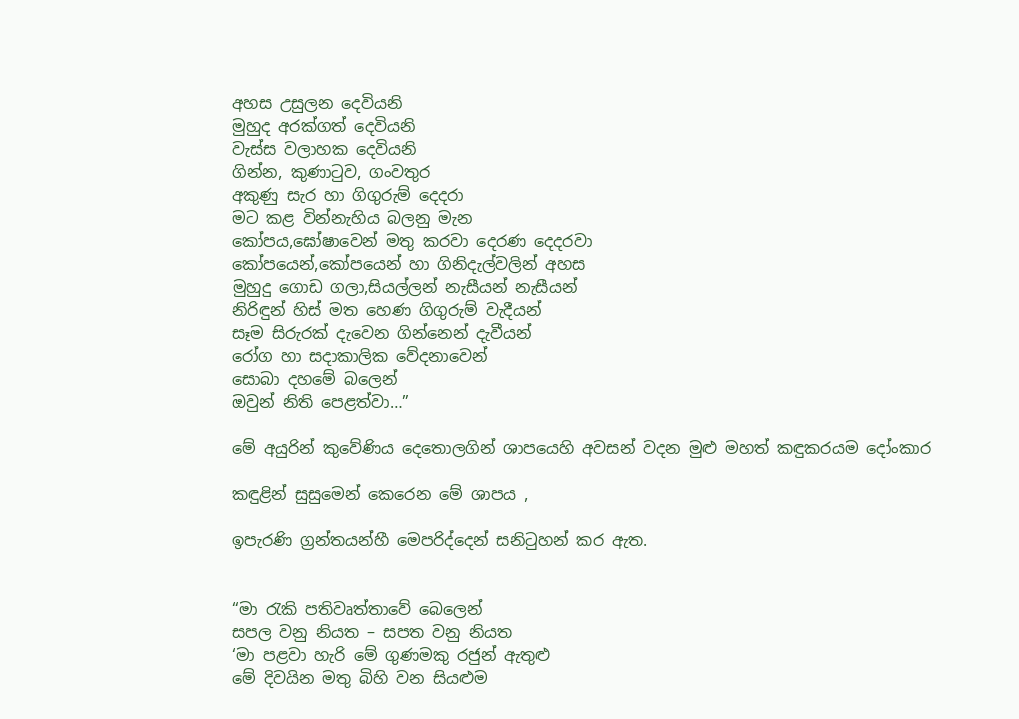අහස උසුලන දෙවියනි
මුහුද අරක්ගත් දෙවියනි
වැස්ස වලාහක දෙවියනි
ගින්න, කුණාටුව, ගංවතුර
අකුණු සැර හා ගිගුරුම් දෙදරා
මට කළ වින්නැහිය බලනු මැන
කෝපය,ඝෝෂාවෙන් මතු කරවා දෙරණ දෙදරවා
කෝපයෙන්,කෝපයෙන් හා ගිනිදැල්වලින් අහස
මුහුදු ගොඩ ගලා,සියල්ලන් නැසීයන් නැසීයන්
නිරිඳුන් හිස් මත හෙණ ගිගුරුම් වැදීයන්
සෑම සිරුරක් දැවෙන ගින්නෙන් දැවීයන්
රෝග හා සද‌ාකාලික වේදනාවෙන්
සොබා දහමේ බලෙන්
ඔවුන් නිති පෙළත්වා…”

මේ අයුරින් කුවේණිය දෙතොලගින් ශාපයෙහි අවසන් වදන මුළු මහත් කඳුකරයම දෝංකාර

කඳුළින් සුසුමෙන් කෙරෙන මේ ශාපය ,

ඉපැරණි ග්‍රන්තයන්හී මෙපරිද්දෙන් සනිටුහන් කර ඇත.


“මා රැකි පතිවෘත්තාවේ බෙලෙන්
සපල වනු නියත – සපත වනු නියත
‘මා පළවා හැරි මේ ගුණමකු රජුන් ඇතුළු
මේ දිවයින මතු බිහි වන සියළුම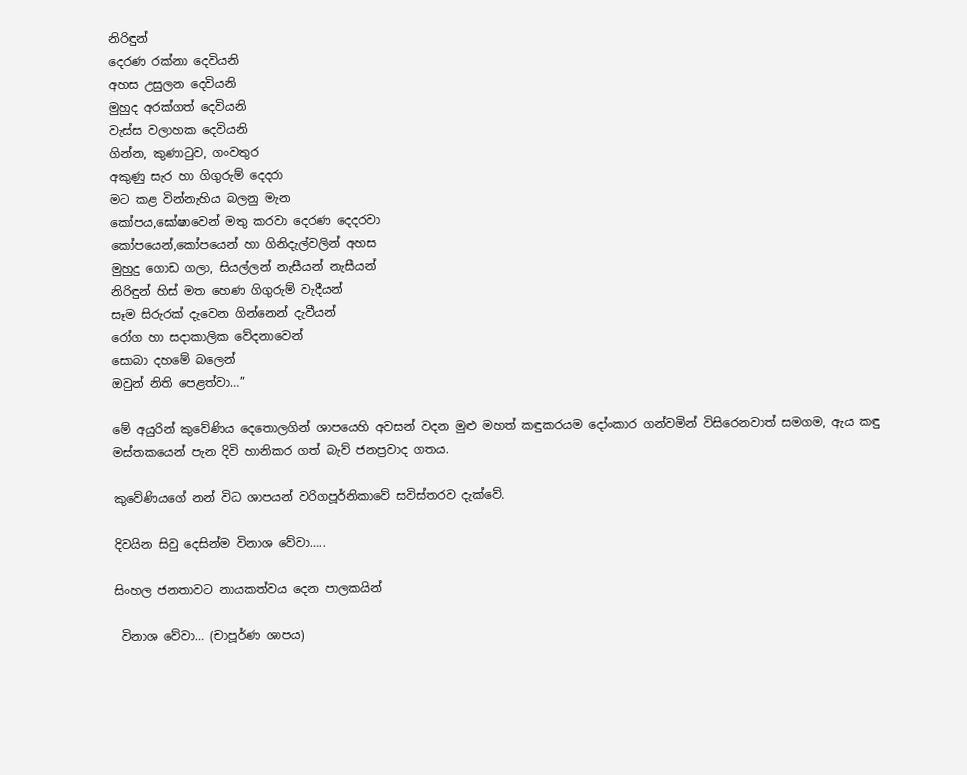නිරිඳුන්
දෙරණ රක්නා දෙවියනි
අහස උසුලන දෙවියනි
මුහුද අරක්ගත් දෙවියනි
වැස්ස වලාහක දෙවියනි
ගින්න, කුණාටුව, ගංවතුර
අකුණු සැර හා ගිගුරුම් දෙදරා
මට කළ වින්නැහිය බලනු මැන
කෝපය,ඝෝෂාවෙන් මතු කරවා දෙරණ දෙදරවා
කෝපයෙන්,කෝපයෙන් හා ගිනිදැල්වලින් අහස
මුහුදු ගොඩ ගලා, සියල්ලන් නැසීයන් නැසීයන්
නිරිඳුන් හිස් මත හෙණ ගිගුරුම් වැදීයන්
සෑම සිරුරක් දැවෙන ගින්නෙන් දැවීයන්
රෝග හා සද‌ාකාලික වේදනාවෙන්
සොබා දහමේ බලෙන්
ඔවුන් නිති පෙළත්වා…”

මේ අයුරින් කුවේණිය දෙතොලගින් ශාපයෙහි අවසන් වදන මුළු මහත් කඳුකරයම දෝංකාර ගන්වමින් විසිරෙනවාත් සමගම, ඇය කඳු මස්තකයෙන් පැන දිවි හානිකර ගත් බැව් ජනප්‍රවාද ගතය.

කුවේණියගේ නන් විධ ශාපයන් වරිගපූර්නිකාවේ සවිස්තරව දැක්වේ.

දිවයින සිවු දෙසින්ම විනාශ වේවා…..

සිංහල ජනතාවට නායකත්වය දෙන පාලකයින්

 විනාශ වේවා… (චාපූර්ණ ශාපය)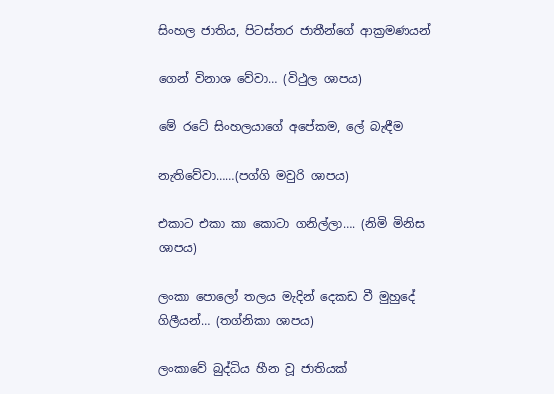සිංහල ජාතිය, පිටස්තර ජාතීන්ගේ ආක්‍රමණයන්

ගෙන් විනාශ වේවා… (විථුල ශාපය)

මේ රටේ සිංහලයාගේ අපේකම, ලේ බැඳීම

නැතිවේවා……(පග්ගි මවුරි ශාපය)

එකාට එකා කා කොටා ගනිල්ලා…. (නිමි මිනිස ශාපය)

ලංකා පොලෝ තලය මැදින් දෙකඩ වී මුහුදේ ගිලීයන්… (තග්නිකා ශාපය)

ලංකාවේ බුද්ධිය හීන වූ ජාතියක්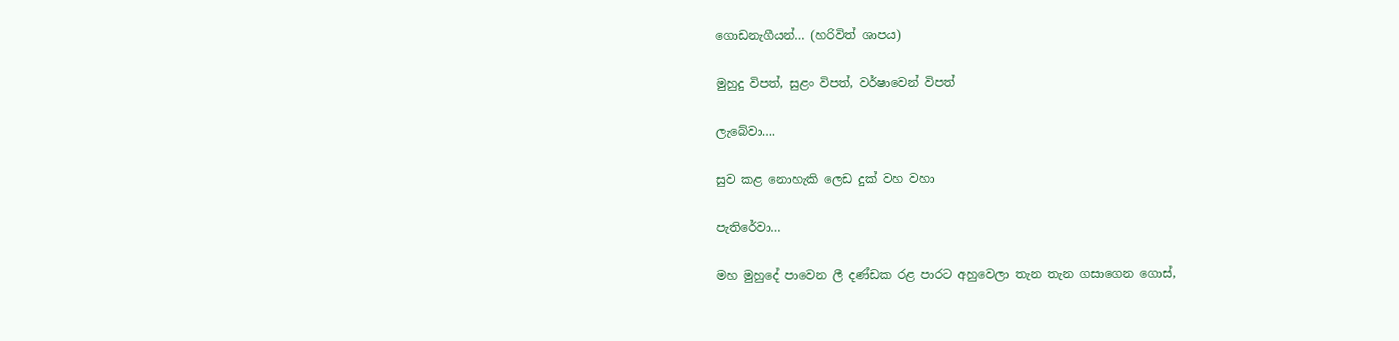ගොඩනැගීයන්… (හරිවිත් ශාපය)

මුහුදු විපත්, සුළං විපත්, වර්ෂාවෙන් විපත්

ලැබේවා….

සුව කළ නොහැකි ලෙඩ දුක් වහ වහා

පැතිරේවා…

මහ මුහුදේ පාවෙන ලී දණ්ඩක රළ පාරට අහුවෙලා තැන තැන ගසාගෙන ගොස්,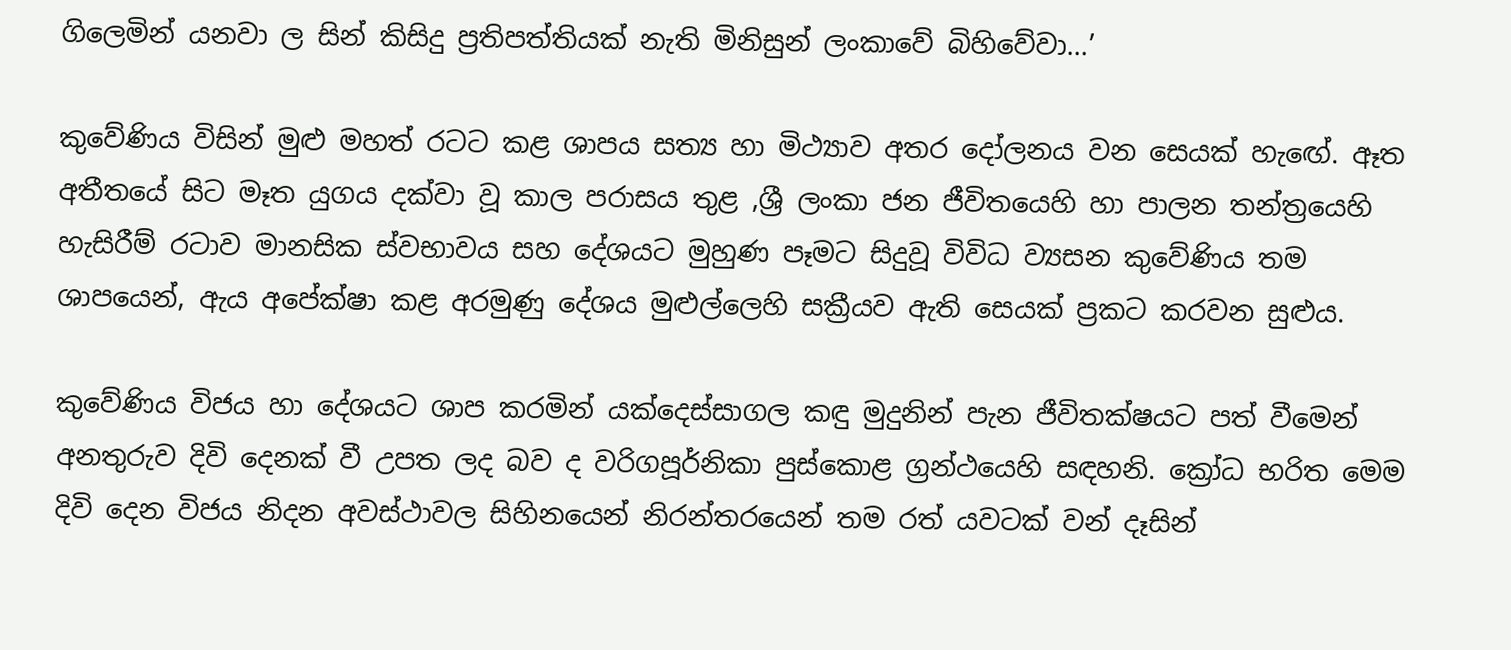ගිලෙමින් යනවා ල සින් කිසිදු ප්‍රතිපත්තියක් නැති මිනිසුන් ලංකාවේ බිහිවේවා…’

කුවේණිය විසින් මුළු මහත් රටට කළ ශාපය සත්‍ය හා මිථ්‍යාව අතර දෝලනය වන සෙයක් හැඟේ. ඈත අතීතයේ සිට මෑත යුගය දක්වා වූ කාල පරාසය තුළ ,ශ්‍රී ලංකා ජන ජීවිතයෙහි හා පාලන තන්ත්‍රයෙහි හැසිරීම් රටාව මානසික ස්වභාවය සහ දේශයට මුහුණ පෑමට සිදුවූ විවිධ ව්‍යසන කුවේණිය තම ශාපයෙන්, ඇය අපේක්ෂා කළ අරමුණු දේශය මුළුල්ලෙහි සක්‍රීයව ඇති සෙයක් ප්‍රකට කරවන සුළුය.

කුවේණිය විජය හා දේශයට ශාප කරමින් යක්දෙස්සාගල කඳු මුදුනින් පැන ජීවිතක්ෂයට පත් වීමෙන් අනතුරුව දිවි දෙනක් වී උපත ලද බව ද වරිගපූර්නිකා පුස්කොළ ග්‍රන්ථයෙහි සඳහනි. ක්‍රෝධ භරිත මෙම දිවි දෙන විජය නිදන අවස්ථාවල සිහිනයෙන් නිරන්තරයෙන් තම රත් යවටක් වන් දෑසින්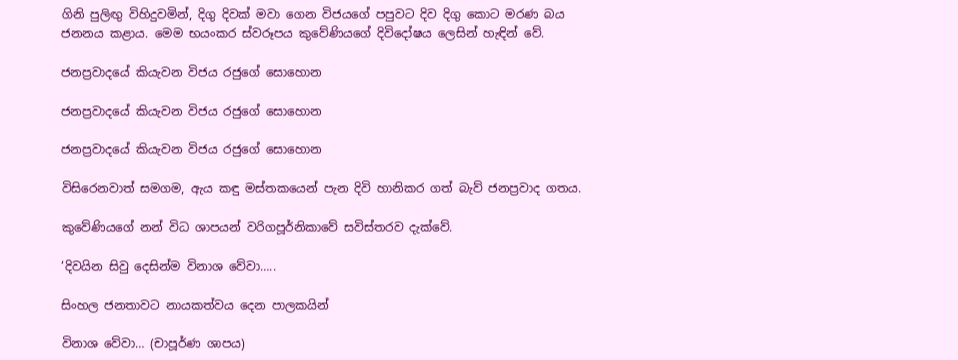ගිනි පුලිඟු විහිදුවමින්, දිගු දිවක් මවා ගෙන විජයගේ පපුවට දිව දිගු කොට මරණ බය ජනනය කළාය. මෙම භයංකර ස්වරූපය කුවේණියගේ දිවිදෝෂය ලෙසින් හැඳින් වේ.

ජනප්‍රවාදයේ කියැවන විජය රජුගේ සොහොන

ජනප්‍රවාදයේ කියැවන විජය රජුගේ සොහොන

ජනප්‍රවාදයේ කියැවන විජය රජුගේ සොහොන

විසිරෙනවාත් සමගම, ඇය කඳු මස්තකයෙන් පැන දිවි හානිකර ගත් බැව් ජනප්‍රවාද ගතය.

කුවේණියගේ නන් විධ ශාපයන් වරිගපූර්නිකාවේ සවිස්තරව දැක්වේ.

‘දිවයින සිවු දෙසින්ම විනාශ වේවා…..

සිංහල ජනතාවට නායකත්වය දෙන පාලකයින්

විනාශ වේවා… (චාපූර්ණ ශාපය)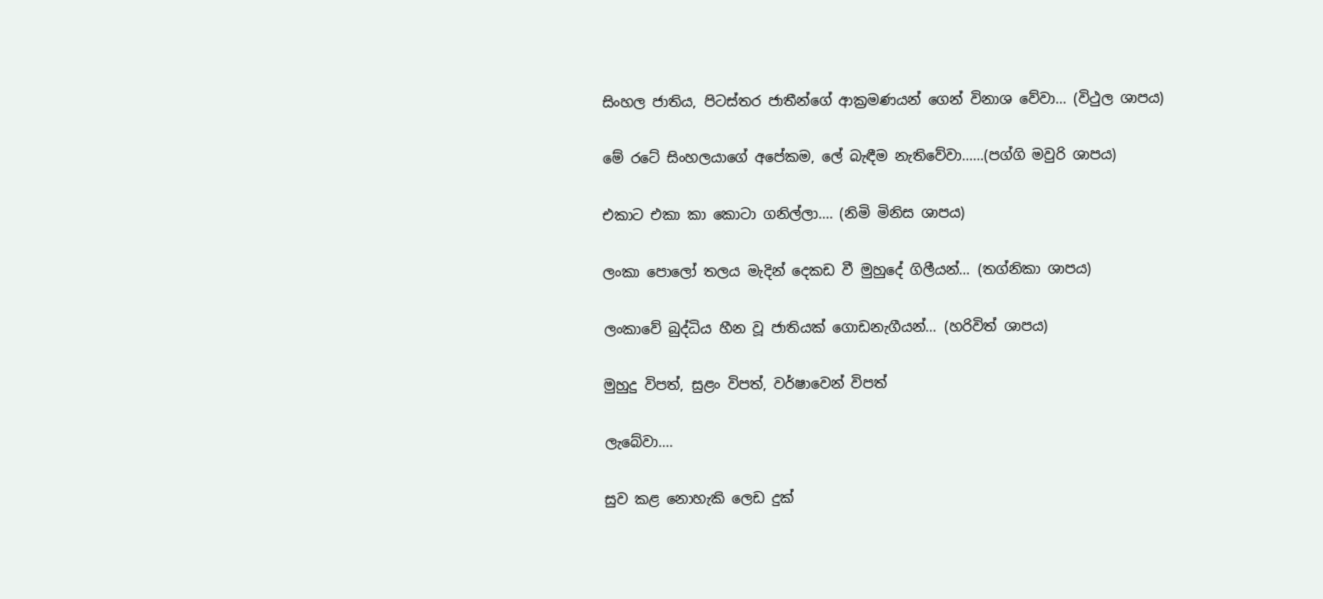සිංහල ජාතිය, පිටස්තර ජාතීන්ගේ ආක්‍රමණයන් ගෙන් විනාශ වේවා… (විථුල ශාපය)

මේ රටේ සිංහලයාගේ අපේකම, ලේ බැඳීම නැතිවේවා……(පග්ගි මවුරි ශාපය)

එකාට එකා කා කොටා ගනිල්ලා…. (නිමි මිනිස ශාපය)

ලංකා පොලෝ තලය මැදින් දෙකඩ වී මුහුදේ ගිලීයන්… (තග්නිකා ශාපය)

ලංකාවේ බුද්ධිය හීන වූ ජාතියක් ගොඩනැගීයන්… (හරිවිත් ශාපය)

මුහුදු විපත්, සුළං විපත්, වර්ෂාවෙන් විපත්

ලැබේවා….

සුව කළ නොහැකි ලෙඩ දුක්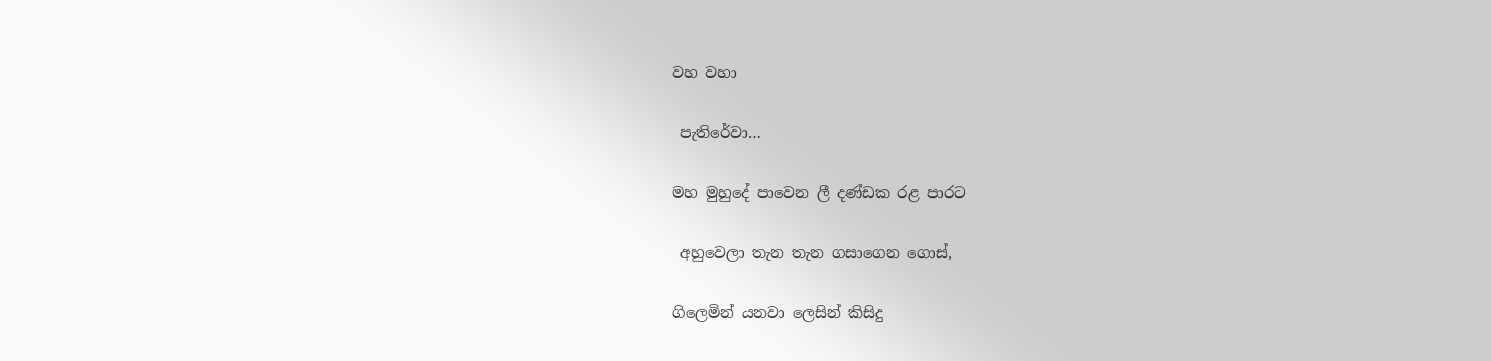වහ වහා

 පැතිරේවා…

මහ මුහුදේ පාවෙන ලී දණ්ඩක රළ පාරට

 අහුවෙලා තැන තැන ගසාගෙන ගොස්,

ගිලෙමින් යනවා ලෙසින් කිසිදු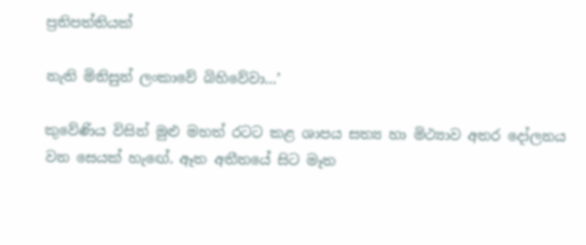ප්‍රතිපත්තියක්

නැති මිනිසුන් ලංකාවේ බිහිවේවා…’

කුවේණිය විසින් මුළු මහත් රටට කළ ශාපය සත්‍ය හා මිථ්‍යාව අතර දෝලනය වන සෙයක් හැඟේ. ඈත අතීතයේ සිට මෑත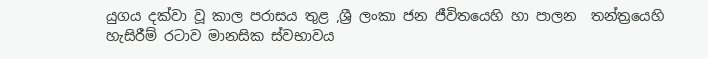යුගය දක්වා වූ කාල පරාසය තුළ ,ශ්‍රී ලංකා ජන ජීවිතයෙහි හා පාලන  තන්ත්‍රයෙහි හැසිරීම් රටාව මානසික ස්වභාවය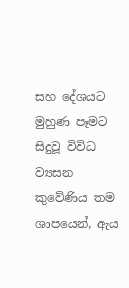සහ දේශයට මුහුණ පෑමට සිදුවූ විවිධ ව්‍යසන කුවේණිය තම ශාපයෙන්, ඇය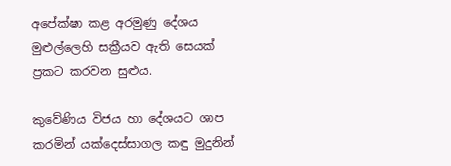අපේක්ෂා කළ අරමුණු දේශය මුළුල්ලෙහි සක්‍රීයව ඇති සෙයක් ප්‍රකට කරවන සුළුය.

කුවේණිය විජය හා දේශයට ශාප කරමින් යක්දෙස්සාගල කඳු මුදුනින්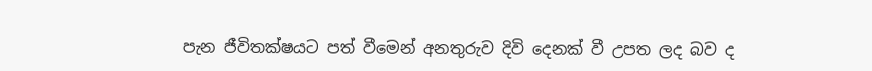පැන ජීවිතක්ෂයට පත් වීමෙන් අනතුරුව දිවි දෙනක් වී උපත ලද බව ද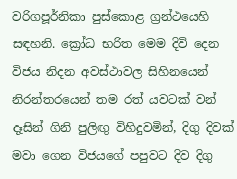වරිගපූර්නිකා පුස්කොළ ග්‍රන්ථයෙහි සඳහනි. ක්‍රෝධ භරිත මෙම දිවි දෙන විජය නිදන අවස්ථාවල සිහිනයෙන් නිරන්තරයෙන් තම රත් යවටක් වන් දෑසින් ගිනි පුලිඟු විහිදුවමින්, දිගු දිවක් මවා ගෙන විජයගේ පපුවට දිව දිගු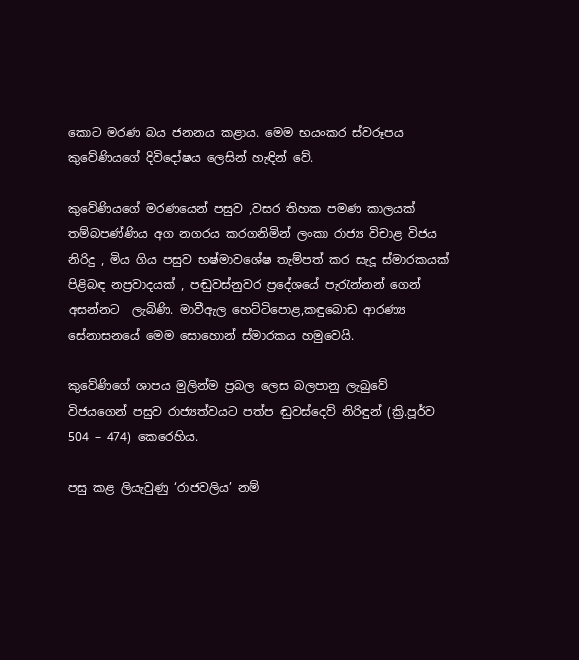කොට මරණ බය ජනනය කළාය. මෙම භයංකර ස්වරූපය කුවේණියගේ දිවිදෝෂය ලෙසින් හැඳින් වේ.

කුවේණියගේ මරණයෙන් පසුව ,වසර තිහක පමණ කාලයක් තම්බපණ්ණිය අග නගරය කරගනිමින් ලංකා රාජ්‍ය විචාළ විජය නිරිදු , මිය ගිය පසුව භෂ්මාවශේෂ තැම්පත් කර සැදූ ස්මාරකයක් පිළිබඳ නප්‍රවාදයක් , පඬුවස්නුවර ප්‍රදේශයේ පැරැන්නන් ගෙන් අසන්නට  ලැබිණි. මාවීඇල හෙට්ටිපොළ,කඳුබොඩ ආරණ්‍ය සේනාසනයේ මෙම සොහොන් ස්මාරකය හමුවෙයි.

කුවේණිගේ ශාපය මුලින්ම ප්‍රබල ලෙස බලපානු ලැබුවේ විජයගෙන් පසුව රාජ්‍යත්වයට පත්ප ඬුවස්දෙව් නිරිඳුන් (ක්‍රි.පූර්ව 504 – 474) කෙරෙහිය.

පසු කළ ලියැවුණු ‘රාජවලිය’ නම්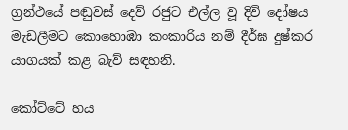ග්‍රන්ථයේ පඬුවස් දෙව් රජුට එල්ල වූ දිවි දෝෂය මැඩලීමට කොහොඹා කංකාරිය නම් දීර්ඝ දුෂ්කර යාගයක් කළ බැව් සඳහනි.

කෝට්ටේ හය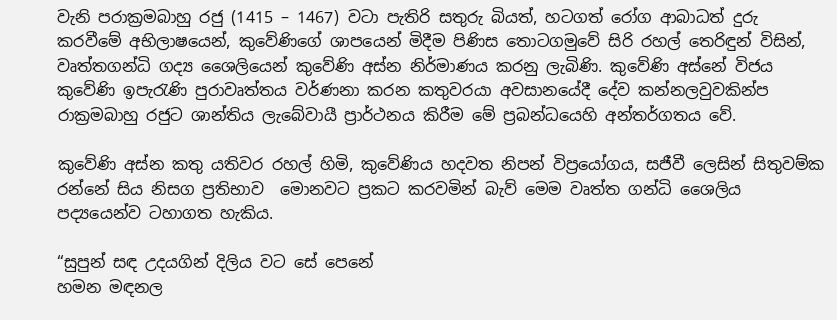වැනි පරාක්‍රමබාහු රජු (1415 – 1467) වටා පැතිරි සතුරු බියත්, හටගත් රෝග ආබාධත් දුරු කරවීමේ අභිලාෂයෙන්, කුවේණිගේ ශාපයෙන් මිදීම පිණිස තොටගමුවේ සිරි රහල් තෙරිඳුන් විසින්, වෘත්තගන්ධි ගද්‍ය ශෛලියෙන් කුවේණි අස්න නිර්මාණය කරනු ලැබිණි. කුවේණි අස්නේ විජය කුවේණි ඉපැරැණි පුරාවෘත්තය වර්ණනා කරන කතුවරයා අවසානයේදී දේව කන්නලවුවකින්ප රාක්‍රමබාහු රජුට ශාන්තිය ලැබේවායී ප්‍රාර්ථනය කිරීම මේ ප්‍රබන්ධයෙහි අන්තර්ගතය වේ.

කුවේණි අස්න කතු යතිවර රහල් හිමි, කුවේණිය හදවත නිපන් විප්‍රයෝගය, සජීවී ලෙසින් සිතුවම්ක රන්නේ සිය නිසග ප්‍රතිභාව  මොනවට ප්‍රකට කරවමින් බැව් මෙම වෘත්ත ගන්ධි ශෛලිය පද්‍යයෙන්ව ටහාගත හැකිය.

“සුපුන් සඳ උදයගින් දිලිය වට සේ පෙනේ
හමන මඳනල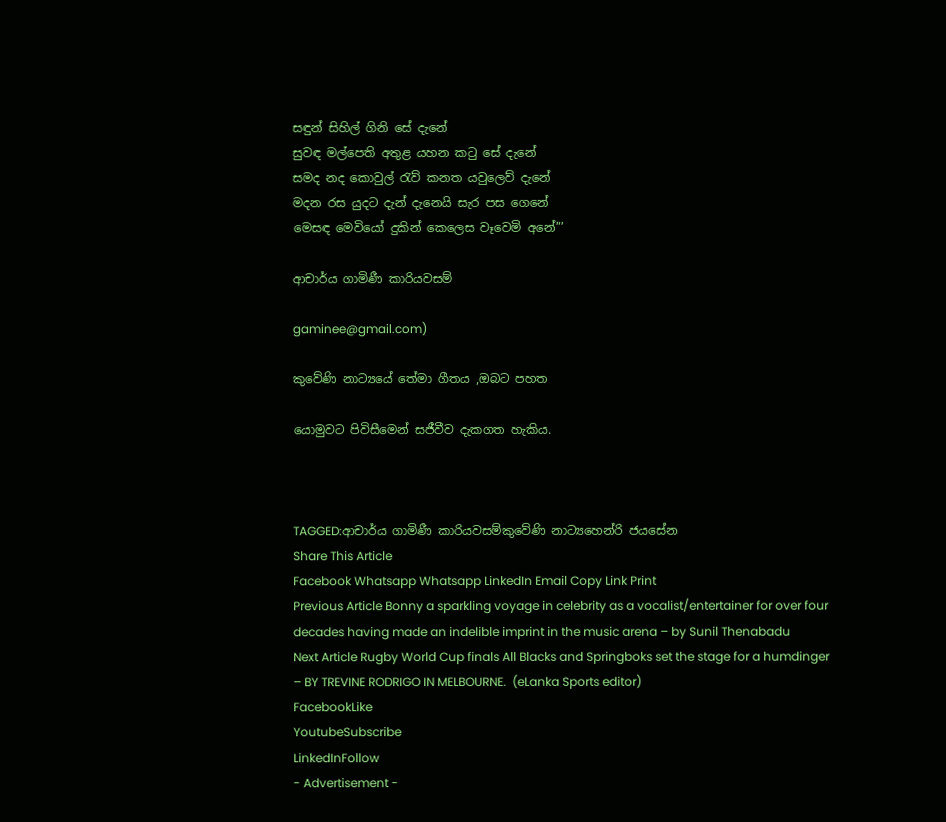සඳුන් සිහිල් ගිනි සේ දැනේ
සුවඳ මල්පෙති අතුළ යහන කටු සේ දැනේ
සමද නද කොවුල් රැව් කනත යවුලෙව් දැනේ
මදන රස යුදට දැන් දැනෙයි සැර පස ගෙනේ
මෙසඳ මෙවියෝ දුකින් කෙලෙස වෑවෙමි අනේ”’

ආචාර්ය ගාමිණී කාරියවසම්

gaminee@gmail.com)

කුවේණි නාට්‍යයේ තේමා ගීතය ,ඔබට පහත

යොමුවට පිවිසීමෙන් සජීවීව දැකගත හැකිය.



TAGGED:ආචාර්ය ගාමිණී කාරියවසම්කුවේණි නාට්‍යහෙන්රි ජයසේන
Share This Article
Facebook Whatsapp Whatsapp LinkedIn Email Copy Link Print
Previous Article Bonny a sparkling voyage in celebrity as a vocalist/entertainer for over four decades having made an indelible imprint in the music arena – by Sunil Thenabadu
Next Article Rugby World Cup finals All Blacks and Springboks set the stage for a humdinger – BY TREVINE RODRIGO IN MELBOURNE.  (eLanka Sports editor)
FacebookLike
YoutubeSubscribe
LinkedInFollow
- Advertisement -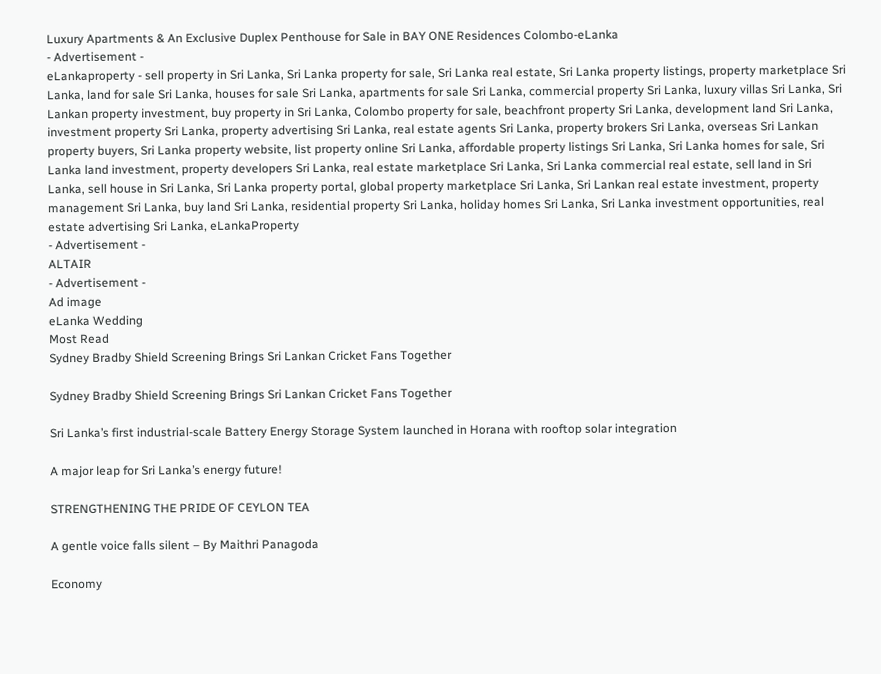Luxury Apartments & An Exclusive Duplex Penthouse for Sale in BAY ONE Residences Colombo-eLanka
- Advertisement -
eLankaproperty - sell property in Sri Lanka, Sri Lanka property for sale, Sri Lanka real estate, Sri Lanka property listings, property marketplace Sri Lanka, land for sale Sri Lanka, houses for sale Sri Lanka, apartments for sale Sri Lanka, commercial property Sri Lanka, luxury villas Sri Lanka, Sri Lankan property investment, buy property in Sri Lanka, Colombo property for sale, beachfront property Sri Lanka, development land Sri Lanka, investment property Sri Lanka, property advertising Sri Lanka, real estate agents Sri Lanka, property brokers Sri Lanka, overseas Sri Lankan property buyers, Sri Lanka property website, list property online Sri Lanka, affordable property listings Sri Lanka, Sri Lanka homes for sale, Sri Lanka land investment, property developers Sri Lanka, real estate marketplace Sri Lanka, Sri Lanka commercial real estate, sell land in Sri Lanka, sell house in Sri Lanka, Sri Lanka property portal, global property marketplace Sri Lanka, Sri Lankan real estate investment, property management Sri Lanka, buy land Sri Lanka, residential property Sri Lanka, holiday homes Sri Lanka, Sri Lanka investment opportunities, real estate advertising Sri Lanka, eLankaProperty
- Advertisement -
ALTAIR
- Advertisement -
Ad image
eLanka Wedding
Most Read
Sydney Bradby Shield Screening Brings Sri Lankan Cricket Fans Together

Sydney Bradby Shield Screening Brings Sri Lankan Cricket Fans Together

Sri Lanka’s first industrial-scale Battery Energy Storage System launched in Horana with rooftop solar integration

A major leap for Sri Lanka’s energy future!

STRENGTHENING THE PRIDE OF CEYLON TEA

A gentle voice falls silent – By Maithri Panagoda

Economy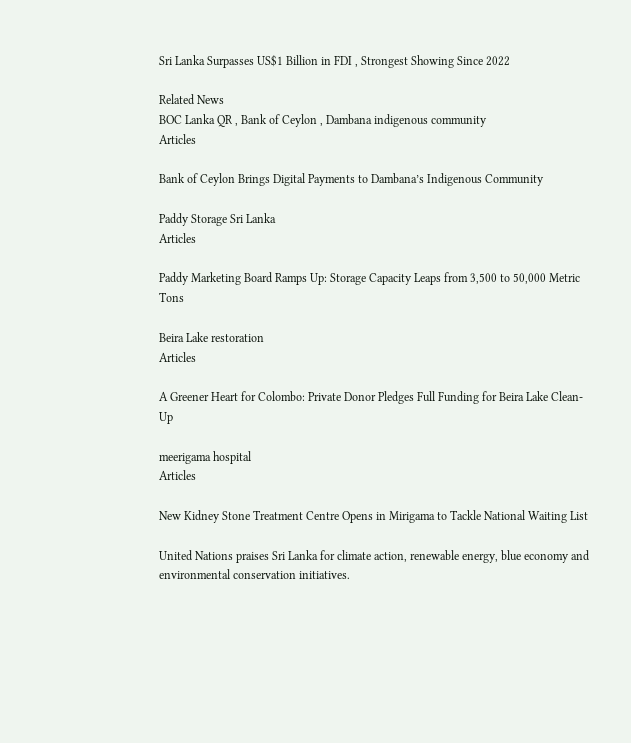Sri Lanka Surpasses US$1 Billion in FDI , Strongest Showing Since 2022

Related News
BOC Lanka QR , Bank of Ceylon , Dambana indigenous community
Articles

Bank of Ceylon Brings Digital Payments to Dambana’s Indigenous Community

Paddy Storage Sri Lanka
Articles

Paddy Marketing Board Ramps Up: Storage Capacity Leaps from 3,500 to 50,000 Metric Tons

Beira Lake restoration
Articles

A Greener Heart for Colombo: Private Donor Pledges Full Funding for Beira Lake Clean-Up

meerigama hospital
Articles

New Kidney Stone Treatment Centre Opens in Mirigama to Tackle National Waiting List

United Nations praises Sri Lanka for climate action, renewable energy, blue economy and environmental conservation initiatives.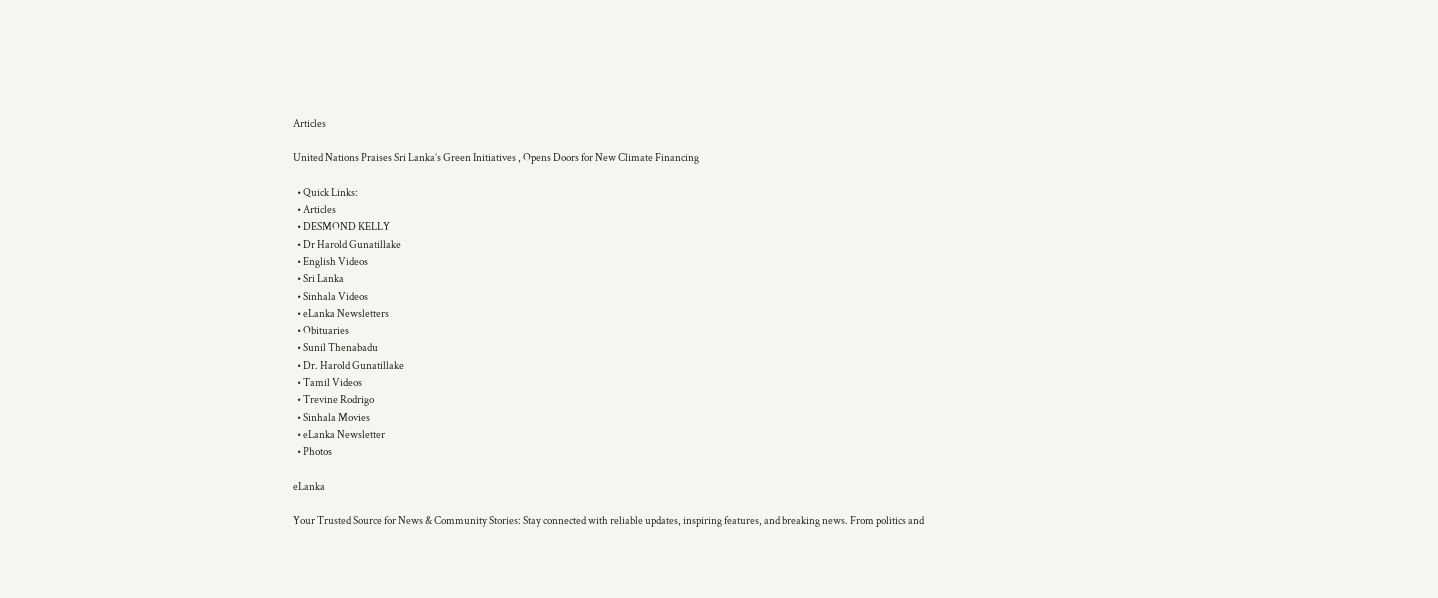Articles

United Nations Praises Sri Lanka’s Green Initiatives , Opens Doors for New Climate Financing

  • Quick Links:
  • Articles
  • DESMOND KELLY
  • Dr Harold Gunatillake
  • English Videos
  • Sri Lanka
  • Sinhala Videos
  • eLanka Newsletters
  • Obituaries
  • Sunil Thenabadu
  • Dr. Harold Gunatillake
  • Tamil Videos
  • Trevine Rodrigo
  • Sinhala Movies
  • eLanka Newsletter
  • Photos

eLanka

Your Trusted Source for News & Community Stories: Stay connected with reliable updates, inspiring features, and breaking news. From politics and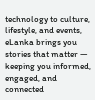technology to culture, lifestyle, and events, eLanka brings you stories that matter — keeping you informed, engaged, and connected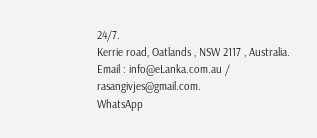24/7.
Kerrie road, Oatlands , NSW 2117 , Australia.
Email : info@eLanka.com.au / rasangivjes@gmail.com.
WhatsApp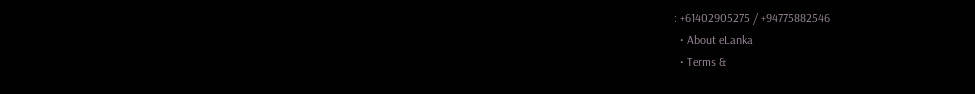: +61402905275 / +94775882546
  • About eLanka
  • Terms &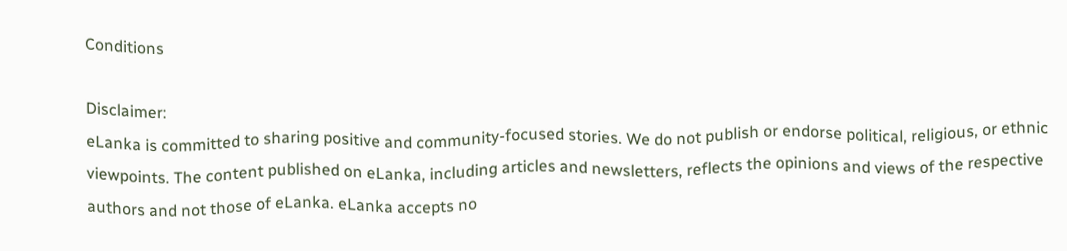Conditions

Disclaimer:
eLanka is committed to sharing positive and community-focused stories. We do not publish or endorse political, religious, or ethnic viewpoints. The content published on eLanka, including articles and newsletters, reflects the opinions and views of the respective authors and not those of eLanka. eLanka accepts no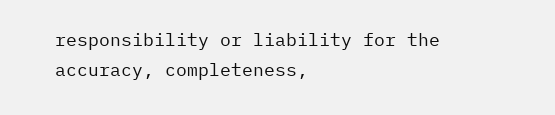responsibility or liability for the accuracy, completeness,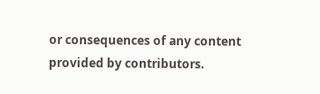or consequences of any content provided by contributors.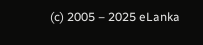(c) 2005 – 2025 eLanka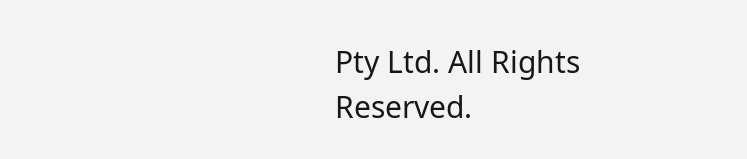Pty Ltd. All Rights Reserved.